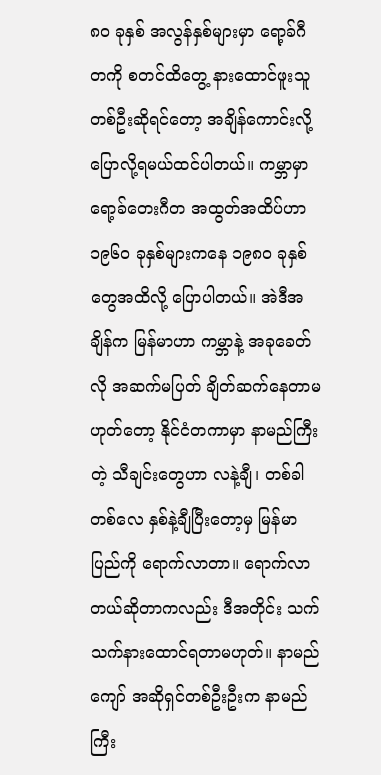၈၀ ခုနှစ် အလွန်နှစ်များမှာ ရော့ခ်ဂီတကို စတင်ထိတွေ့ နားထောင်ဖူးသူတစ်ဦးဆိုရင်တော့ အချိန်ကောင်းလို့ ပြောလို့ရမယ်ထင်ပါတယ်။ ကမ္ဘာမှာ ရော့ခ်တေးဂီတ အထွတ်အထိပ်ဟာ ၁၉၆၀ ခုနှစ်များကနေ ၁၉၈၀ ခုနှစ်တွေအထိလို့ ပြောပါတယ်။ အဲဒီအချိန်က မြန်မာဟာ ကမ္ဘာနဲ့ အခုခေတ်လို အဆက်မပြတ် ချိတ်ဆက်နေတာမဟုတ်တော့ နိုင်ငံတကာမှာ နာမည်ကြီးတဲ့ သီချင်းတွေဟာ လနဲ့ချီ၊ တစ်ခါတစ်လေ နှစ်နဲ့ချီပြီးတော့မှ မြန်မာပြည်ကို ရောက်လာတာ။ ရောက်လာတယ်ဆိုတာကလည်း ဒီအတိုင်း သက်သက်နားထောင်ရတာမဟုတ်။ နာမည်ကျော် အဆိုရှင်တစ်ဦးဦးက နာမည်ကြီး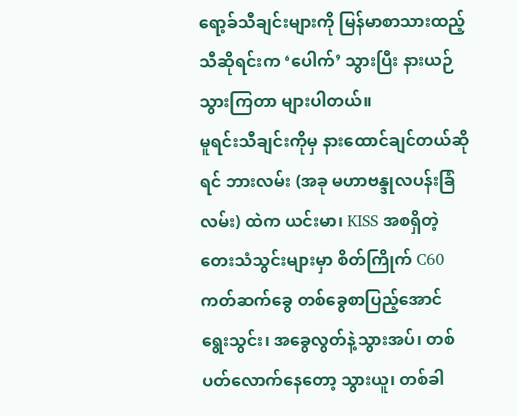ရော့ခ်သီချင်းများကို မြန်မာစာသားထည့် သီဆိုရင်းက ‘ပေါက်’ သွားပြီး နားယဉ်သွားကြတာ များပါတယ်။
မူရင်းသီချင်းကိုမှ နားထောင်ချင်တယ်ဆိုရင် ဘားလမ်း (အခု မဟာဗန္ဒုလပန်းခြံလမ်း) ထဲက ယင်းမာ၊ KISS အစရှိတဲ့ တေးသံသွင်းများမှာ စိတ်ကြိုက် C60 ကတ်ဆက်ခွေ တစ်ခွေစာပြည့်အောင် ရွေးသွင်း၊ အခွေလွတ်နဲ့သွားအပ်၊ တစ်ပတ်လောက်နေတော့ သွားယူ၊ တစ်ခါ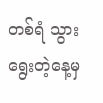တစ်ရံ သွားရွေးတဲ့နေ့မှ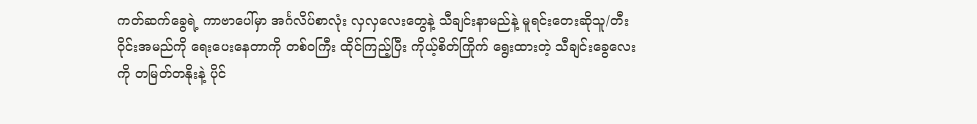ကတ်ဆက်ခွေရဲ့ ကာဗာပေါ်မှာ အင်္ဂလိပ်စာလုံး လှလှလေးတွေနဲ့ သီချင်းနာမည်နဲ့ မူရင်းတေးဆိုသူ/တီးဝိုင်းအမည်ကို ရေးပေးနေတာကို တစ်ဝကြီး ထိုင်ကြည့်ပြီး ကိုယ့်စိတ်ကြိုက် ရွေးထားတဲ့ သီချင်းခွေလေးကို တမြတ်တနိုးနဲ့ ပိုင်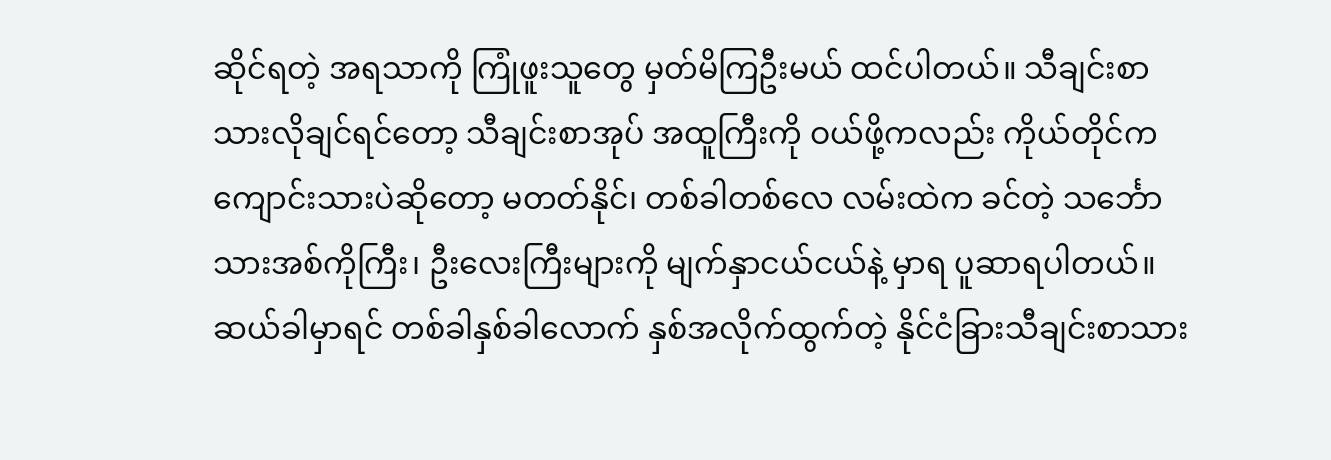ဆိုင်ရတဲ့ အရသာကို ကြုံဖူးသူတွေ မှတ်မိကြဦးမယ် ထင်ပါတယ်။ သီချင်းစာသားလိုချင်ရင်တော့ သီချင်းစာအုပ် အထူကြီးကို ဝယ်ဖို့ကလည်း ကိုယ်တိုင်က ကျောင်းသားပဲဆိုတော့ မတတ်နိုင်၊ တစ်ခါတစ်လေ လမ်းထဲက ခင်တဲ့ သင်္ဘောသားအစ်ကိုကြီး၊ ဦးလေးကြီးများကို မျက်နှာငယ်ငယ်နဲ့ မှာရ ပူဆာရပါတယ်။ ဆယ်ခါမှာရင် တစ်ခါနှစ်ခါလောက် နှစ်အလိုက်ထွက်တဲ့ နိုင်ငံခြားသီချင်းစာသား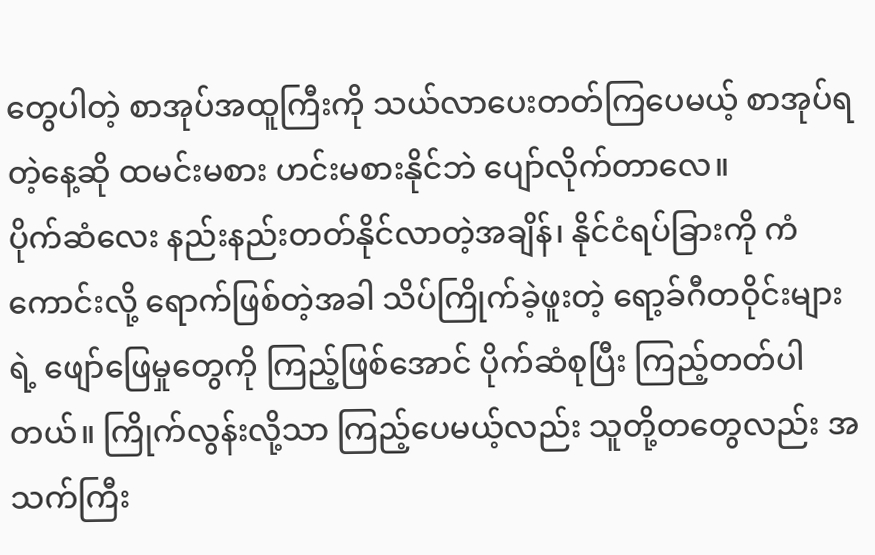တွေပါတဲ့ စာအုပ်အထူကြီးကို သယ်လာပေးတတ်ကြပေမယ့် စာအုပ်ရတဲ့နေ့ဆို ထမင်းမစား ဟင်းမစားနိုင်ဘဲ ပျော်လိုက်တာလေ။
ပိုက်ဆံလေး နည်းနည်းတတ်နိုင်လာတဲ့အချိန်၊ နိုင်ငံရပ်ခြားကို ကံကောင်းလို့ ရောက်ဖြစ်တဲ့အခါ သိပ်ကြိုက်ခဲ့ဖူးတဲ့ ရော့ခ်ဂီတဝိုင်းများရဲ့ ဖျော်ဖြေမှုတွေကို ကြည့်ဖြစ်အောင် ပိုက်ဆံစုပြီး ကြည့်တတ်ပါတယ်။ ကြိုက်လွန်းလို့သာ ကြည့်ပေမယ့်လည်း သူတို့တတွေလည်း အသက်ကြီး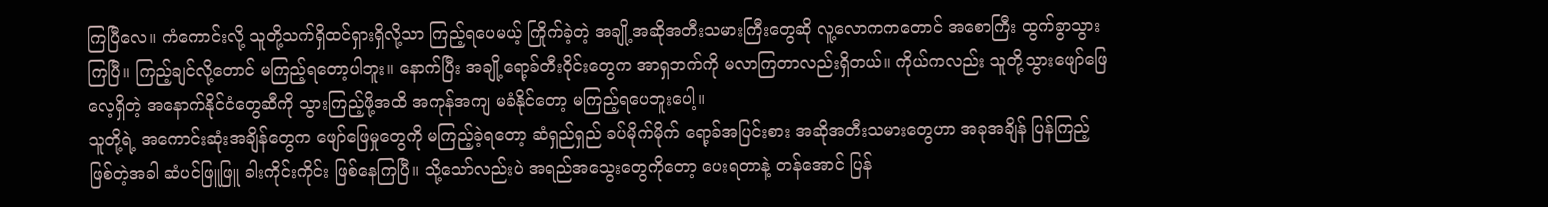ကြပြီလေ။ ကံကောင်းလို့ သူတို့သက်ရှိထင်ရှားရှိလို့သာ ကြည့်ရပေမယ့် ကြိုက်ခဲ့တဲ့ အချို့အဆိုအတီးသမားကြီးတွေဆို လူ့လောကကတောင် အစောကြီး ထွက်ခွာသွားကြပြီ။ ကြည့်ချင်လို့တောင် မကြည့်ရတော့ပါဘူး။ နောက်ပြီး အချို့ရော့ခ်တီးဝိုင်းတွေက အာရှဘက်ကို မလာကြတာလည်းရှိတယ်။ ကိုယ်ကလည်း သူတို့သွားဖျော်ဖြေလေ့ရှိတဲ့ အနောက်နိုင်ငံတွေဆီကို သွားကြည့်ဖို့အထိ အကုန်အကျ မခံနိုင်တော့ မကြည့်ရပေဘူးပေါ့။
သူတို့ရဲ့ အကောင်းဆုံးအချိန်တွေက ဖျော်ဖြေမှုတွေကို မကြည့်ခဲ့ရတော့ ဆံရှည်ရှည် ခပ်မိုက်မိုက် ရော့ခ်အပြင်းစား အဆိုအတီးသမားတွေဟာ အခုအချိန် ပြန်ကြည့်ဖြစ်တဲ့အခါ ဆံပင်ဖြူဖြူ ခါးကိုင်းကိုင်း ဖြစ်နေကြပြီ။ သို့သော်လည်းပဲ အရည်အသွေးတွေကိုတော့ ပေးရတာနဲ့ တန်အောင် ပြန်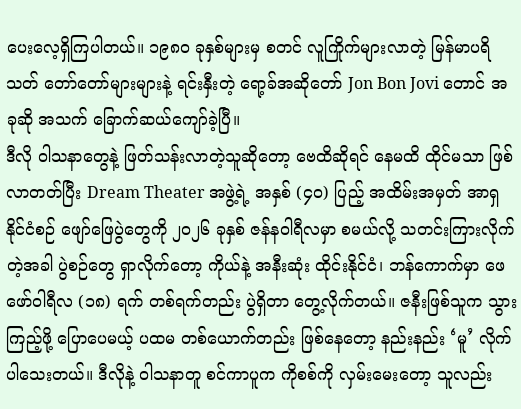ပေးလေ့ရှိကြပါတယ်။ ၁၉၈၀ ခုနှစ်များမှ စတင် လူကြိုက်များလာတဲ့ မြန်မာပရိသတ် တော်တော်များများနဲ့ ရင်းနှီးတဲ့ ရော့ခ်အဆိုတော် Jon Bon Jovi တောင် အခုဆို အသက် ခြောက်ဆယ်ကျော်ခဲ့ပြီ။
ဒီလို ဝါသနာတွေနဲ့ ဖြတ်သန်းလာတဲ့သူဆိုတော့ ဗေထိဆိုရင် နေမထိ ထိုင်မသာ ဖြစ်လာတတ်ပြီး Dream Theater အဖွဲ့ရဲ့ အနှစ် (၄၀) ပြည့် အထိမ်းအမှတ် အာရှနိုင်ငံစဉ် ဖျော်ဖြေပွဲတွေကို ၂၀၂၆ ခုနှစ် ဇန်နဝါရီလမှာ စမယ်လို့ သတင်းကြားလိုက်တဲ့အခါ ပွဲစဉ်တွေ ရှာလိုက်တော့ ကိုယ်နဲ့ အနီးဆုံး ထိုင်းနိုင်ငံ၊ ဘန်ကောက်မှာ ဖေဖော်ဝါရီလ (၁၈) ရက် တစ်ရက်တည်း ပွဲရှိတာ တွေ့လိုက်တယ်။ ဇနီးဖြစ်သူက သွားကြည့်ဖို့ ပြောပေမယ့် ပထမ တစ်ယောက်တည်း ဖြစ်နေတော့ နည်းနည်း ‘မူ’ လိုက်ပါသေးတယ်။ ဒီလိုနဲ့ ဝါသနာတူ စင်ကာပူက ကိုစစ်ကို လှမ်းမေးတော့ သူလည်း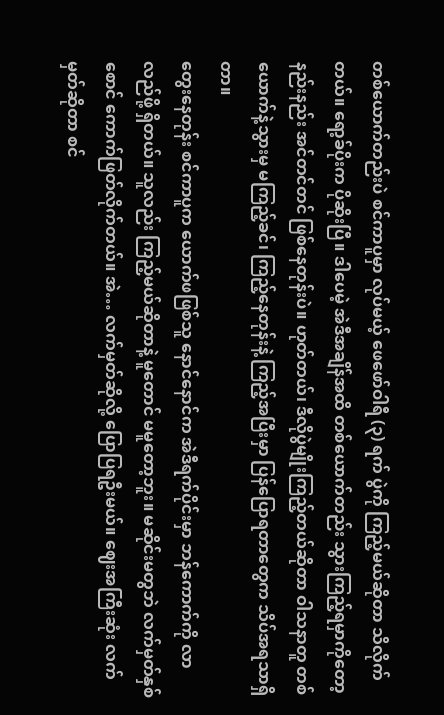တစ်ယောက်တည်းပဲ စင်ကာပူမှာ လုပ်မယ့် ဖေဖော်ဝါရီ (၃) ရက် ပွဲကို ကြည့်မယ်ဆိုတာ သိလိုက်တယ်။ ရော့ခ်ပိုးက ပိုဆိုးပြီ။ ဒါပေမဲ့ အဲဒီအချိန်အထိ တစ်ယောက်တည်း သွားကြည့်ရမှာကိုတော့ နည်းနည်း အင်တင်တင် ဖြစ်နေတုန်းပဲ။ ဟုတ်တယ်၊ ဒီလိုပွဲမျိုးကြည့်တယ်ဆိုတာ ဝါသနာတူ တစ်ယောက်နဲ့သွားမှ မကြည့်ခင်၊ ကြည့်နေတုန်းနဲ့ ကြည့်အပြီးမှာ ပြန်ပြောရတာတွေက သိပ်အရသာရှိတာ။
တွေးနေတုန်း စင်ကာပူက ယောက်ဖဖြစ်သူ နောင်နောင်က အဲဒီရက်ပိုင်းမှာ ဘန်ကောက်ကို လာလည်ဖို့ ရှိတယ်။ သူလည်း ကြည့်မယ်ဆိုတာနဲ့ မူတောင် မမူတော့ဘူး။ မဆိုင်းမတွဘဲ လက်မှတ်နှစ်စောင် ကောက်ဖြတ်လိုက်တယ်။ အဲ… လက်မှတ်ဆိုလို့ ပြောပြရဦးမယ်။ ဈေးအကြီးဆုံး လက်မှတ်ဆိုတာ စင်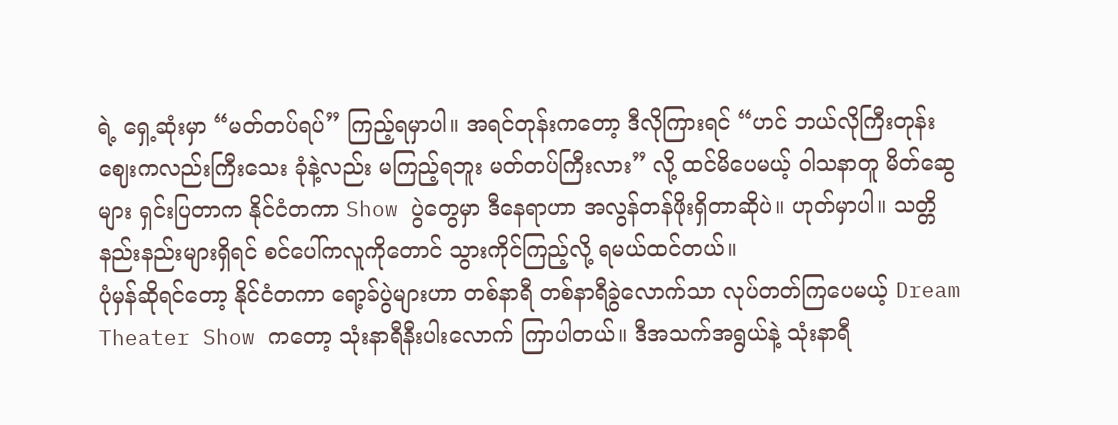ရဲ့ ရှေ့ဆုံးမှာ “မတ်တပ်ရပ်” ကြည့်ရမှာပါ။ အရင်တုန်းကတော့ ဒီလိုကြားရင် “ဟင် ဘယ်လိုကြီးတုန်း ဈေးကလည်းကြီးသေး ခုံနဲ့လည်း မကြည့်ရဘူး မတ်တပ်ကြီးလား” လို့ ထင်မိပေမယ့် ဝါသနာတူ မိတ်ဆွေများ ရှင်းပြတာက နိုင်ငံတကာ Show ပွဲတွေမှာ ဒီနေရာဟာ အလွန်တန်ဖိုးရှိတာဆိုပဲ။ ဟုတ်မှာပါ။ သတ္တိ နည်းနည်းများရှိရင် စင်ပေါ်ကလူကိုတောင် သွားကိုင်ကြည့်လို့ ရမယ်ထင်တယ်။
ပုံမှန်ဆိုရင်တော့ နိုင်ငံတကာ ရော့ခ်ပွဲများဟာ တစ်နာရီ တစ်နာရီခွဲလောက်သာ လုပ်တတ်ကြပေမယ့် Dream Theater Show ကတော့ သုံးနာရီနီးပါးလောက် ကြာပါတယ်။ ဒီအသက်အရွယ်နဲ့ သုံးနာရီ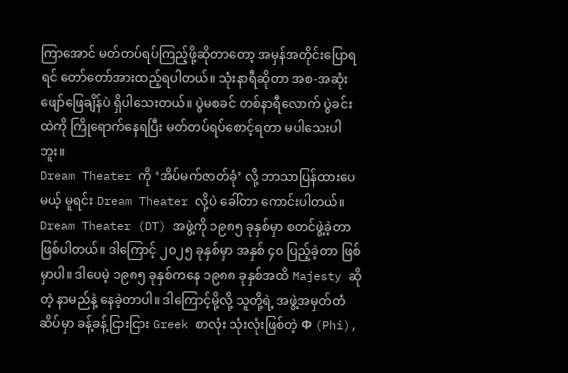ကြာအောင် မတ်တပ်ရပ်ကြည့်ဖို့ဆိုတာတော့ အမှန်အတိုင်းပြောရရင် တော်တော်အားထည့်ရပါတယ်။ သုံးနာရီဆိုတာ အစ-အဆုံး ဖျော်ဖြေချိန်ပဲ ရှိပါသေးတယ်။ ပွဲမစခင် တစ်နာရီလောက် ပွဲခင်းထဲကို ကြိုရောက်နေရပြီး မတ်တပ်ရပ်စောင့်ရတာ မပါသေးပါဘူး။
Dream Theater ကို ‘အိပ်မက်ဇာတ်ခုံ’ လို့ ဘာသာပြန်ထားပေမယ့် မူရင်း Dream Theater လို့ပဲ ခေါ်တာ ကောင်းပါတယ်။ Dream Theater (DT) အဖွဲ့ကို ၁၉၈၅ ခုနှစ်မှာ စတင်ဖွဲ့ခဲ့တာဖြစ်ပါတယ်။ ဒါကြောင့် ၂၀၂၅ ခုနှစ်မှာ အနှစ် ၄၀ ပြည့်ခဲ့တာ ဖြစ်မှာပါ။ ဒါပေမဲ့ ၁၉၈၅ ခုနှစ်ကနေ ၁၉၈၈ ခုနှစ်အထိ Majesty ဆိုတဲ့ နာမည်နဲ့ နေခဲ့တာပါ။ ဒါကြောင့်မို့လို့ သူတို့ရဲ့ အဖွဲ့အမှတ်တံဆိပ်မှာ ခန့်ခန့်ငြားငြား Greek စာလုံး သုံးလုံးဖြစ်တဲ့ Φ (Phi),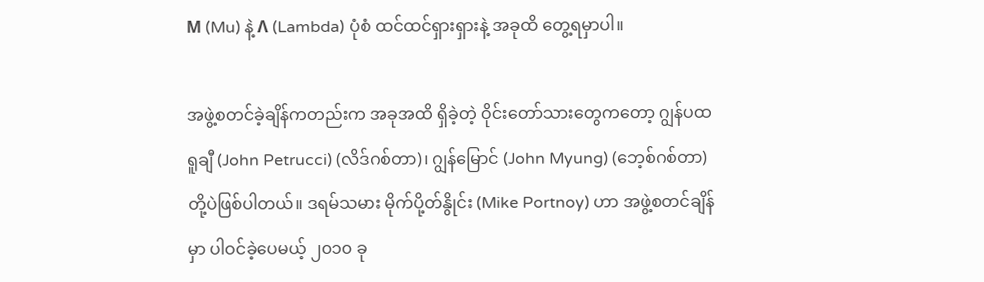Μ (Mu) နဲ့ Λ (Lambda) ပုံစံ ထင်ထင်ရှားရှားနဲ့ အခုထိ တွေ့ရမှာပါ။

အဖွဲ့စတင်ခဲ့ချိန်ကတည်းက အခုအထိ ရှိခဲ့တဲ့ ဝိုင်းတော်သားတွေကတော့ ဂျွန်ပထရူချီ (John Petrucci) (လိဒ်ဂစ်တာ)၊ ဂျွန်မြောင် (John Myung) (ဘေ့စ်ဂစ်တာ) တို့ပဲဖြစ်ပါတယ်။ ဒရမ်သမား မိုက်ပို့တ်နွိုင်း (Mike Portnoy) ဟာ အဖွဲ့စတင်ချိန်မှာ ပါဝင်ခဲ့ပေမယ့် ၂၀၁၀ ခု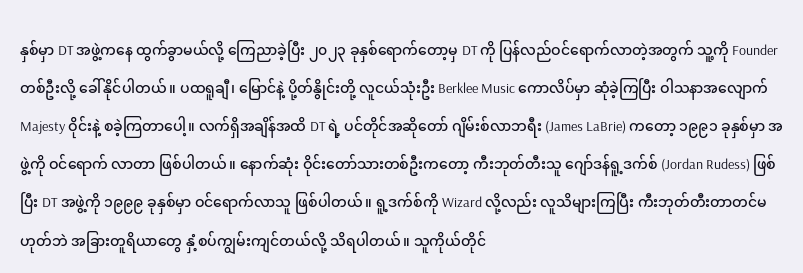နှစ်မှာ DT အဖွဲ့ကနေ ထွက်ခွာမယ်လို့ ကြေညာခဲ့ပြီး ၂၀၂၃ ခုနှစ်ရောက်တော့မှ DT ကို ပြန်လည်ဝင်ရောက်လာတဲ့အတွက် သူ့ကို Founder တစ်ဦးလို့ ခေါ်နိုင်ပါတယ်။ ပထရူချီ၊ မြောင်နဲ့ ပို့တ်နွိုင်းတို့ လူငယ်သုံးဦး Berklee Music ကောလိပ်မှာ ဆုံခဲ့ကြပြီး ဝါသနာအလျောက် Majesty ဝိုင်းနဲ့ စခဲ့ကြတာပေါ့။ လက်ရှိအချိန်အထိ DT ရဲ့ ပင်တိုင်အဆိုတော် ဂျိမ်းစ်လာဘရီး (James LaBrie) ကတော့ ၁၉၉၁ ခုနှစ်မှာ အဖွဲ့ကို ဝင်ရောက် လာတာ ဖြစ်ပါတယ်။ နောက်ဆုံး ဝိုင်းတော်သားတစ်ဦးကတော့ ကီးဘုတ်တီးသူ ဂျော်ဒန်ရူ့ဒက်စ် (Jordan Rudess) ဖြစ်ပြီး DT အဖွဲ့ကို ၁၉၉၉ ခုနှစ်မှာ ဝင်ရောက်လာသူ ဖြစ်ပါတယ်။ ရူ့ဒက်စ်ကို Wizard လို့လည်း လူသိများကြပြီး ကီးဘုတ်တီးတာတင်မဟုတ်ဘဲ အခြားတူရိယာတွေ နှံ့စပ်ကျွမ်းကျင်တယ်လို့ သိရပါတယ်။ သူကိုယ်တိုင်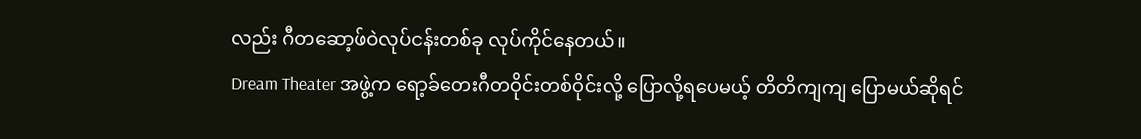လည်း ဂီတဆော့ဖ်ဝဲလုပ်ငန်းတစ်ခု လုပ်ကိုင်နေတယ်။
Dream Theater အဖွဲ့က ရော့ခ်တေးဂီတဝိုင်းတစ်ဝိုင်းလို့ ပြောလို့ရပေမယ့် တိတိကျကျ ပြောမယ်ဆိုရင်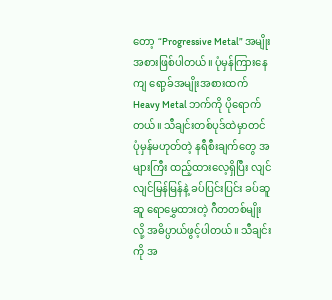တော့ “Progressive Metal” အမျိုးအစားဖြစ်ပါတယ်။ ပုံမှန်ကြားနေကျ ရော့ခ်အမျိုးအစားထက် Heavy Metal ဘက်ကို ပိုရောက်တယ်။ သီချင်းတစ်ပုဒ်ထဲမှာတင် ပုံမှန်မဟုတ်တဲ့ နရီစီးချက်တွေ အများကြီး ထည့်ထားလေ့ရှိပြီး လျင်လျင်မြန်မြန်နဲ့ ခပ်ပြင်းပြင်း ခပ်ဆူဆူ ရောမွှေထားတဲ့ ဂီတတစ်မျိုးလို့ အဓိပ္ပာယ်ဖွင့်ပါတယ်။ သီချင်းကို အ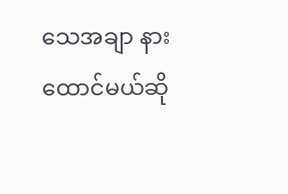သေအချာ နားထောင်မယ်ဆို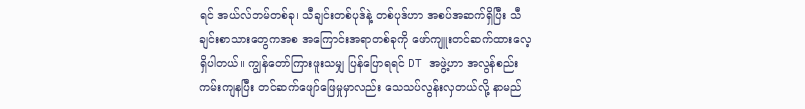ရင် အယ်လ်ဘမ်တစ်ခု၊ သီချင်းတစ်ပုဒ်နဲ့ တစ်ပုဒ်ဟာ အစပ်အဆက်ရှိပြီး သီချင်းစာသားတွေကအစ အကြောင်းအရာတစ်ခုကို ဖော်ကျူးတင်ဆက်ထားလေ့ရှိပါတယ်။ ကျွန်တော်ကြားဖူးသမျှ ပြန်ပြောရရင် DT အဖွဲ့ဟာ အလွန်စည်းကမ်းကျနပြီး တင်ဆက်ဖျော်ဖြေမှုမှာလည်း သေသပ်လွန်းလှတယ်လို့ နာမည်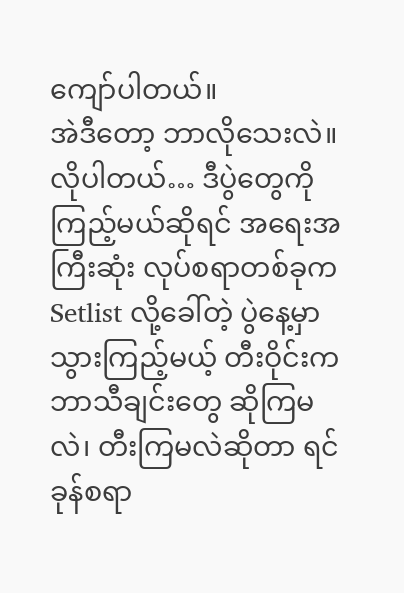ကျော်ပါတယ်။
အဲဒီတော့ ဘာလိုသေးလဲ။ လိုပါတယ်… ဒီပွဲတွေကို ကြည့်မယ်ဆိုရင် အရေးအကြီးဆုံး လုပ်စရာတစ်ခုက Setlist လို့ခေါ်တဲ့ ပွဲနေ့မှာ သွားကြည့်မယ့် တီးဝိုင်းက ဘာသီချင်းတွေ ဆိုကြမလဲ၊ တီးကြမလဲဆိုတာ ရင်ခုန်စရာ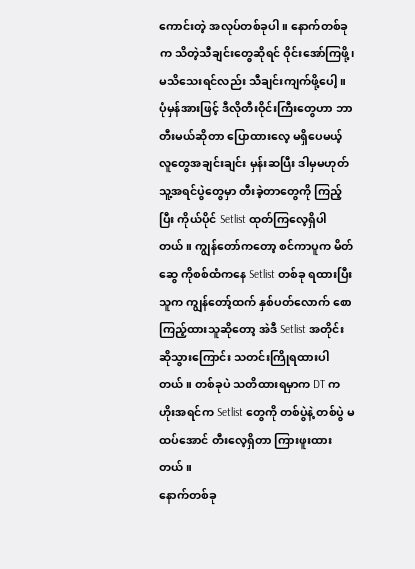ကောင်းတဲ့ အလုပ်တစ်ခုပါ။ နောက်တစ်ခုက သိတဲ့သီချင်းတွေဆိုရင် ဝိုင်းအော်ကြဖို့၊ မသိသေးရင်လည်း သီချင်းကျက်ဖို့ပေါ့။ ပုံမှန်အားဖြင့် ဒီလိုတီးဝိုင်းကြီးတွေဟာ ဘာတီးမယ်ဆိုတာ ပြောထားလေ့ မရှိပေမယ့် လူတွေအချင်းချင်း မှန်းဆပြီး ဒါမှမဟုတ် သူ့အရင်ပွဲတွေမှာ တီးခဲ့တာတွေကို ကြည့်ပြီး ကိုယ်ပိုင် Setlist ထုတ်ကြလေ့ရှိပါတယ်။ ကျွန်တော်ကတော့ စင်ကာပူက မိတ်ဆွေ ကိုစစ်ထံကနေ Setlist တစ်ခု ရထားပြီး သူက ကျွန်တော့်ထက် နှစ်ပတ်လောက် စောကြည့်ထားသူဆိုတော့ အဲဒီ Setlist အတိုင်း ဆိုသွားကြောင်း သတင်းကြိုရထားပါတယ်။ တစ်ခုပဲ သတိထားရမှာက DT က ဟိုးအရင်က Setlist တွေကို တစ်ပွဲနဲ့ တစ်ပွဲ မထပ်အောင် တီးလေ့ရှိတာ ကြားဖူးထားတယ်။
နောက်တစ်ခု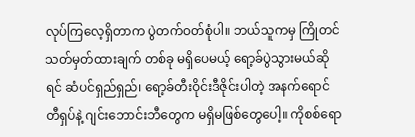လုပ်ကြလေ့ရှိတာက ပွဲတက်ဝတ်စုံပါ။ ဘယ်သူကမှ ကြိုတင်သတ်မှတ်ထားချက် တစ်ခု မရှိပေမယ့် ရော့ခ်ပွဲသွားမယ်ဆိုရင် ဆံပင်ရှည်ရှည်၊ ရော့ခ်တီးဝိုင်းဒီဇိုင်းပါတဲ့ အနက်ရောင် တီရှပ်နဲ့ ဂျင်းဘောင်းဘီတွေက မရှိမဖြစ်တွေပေါ့။ ကိုစစ်ရော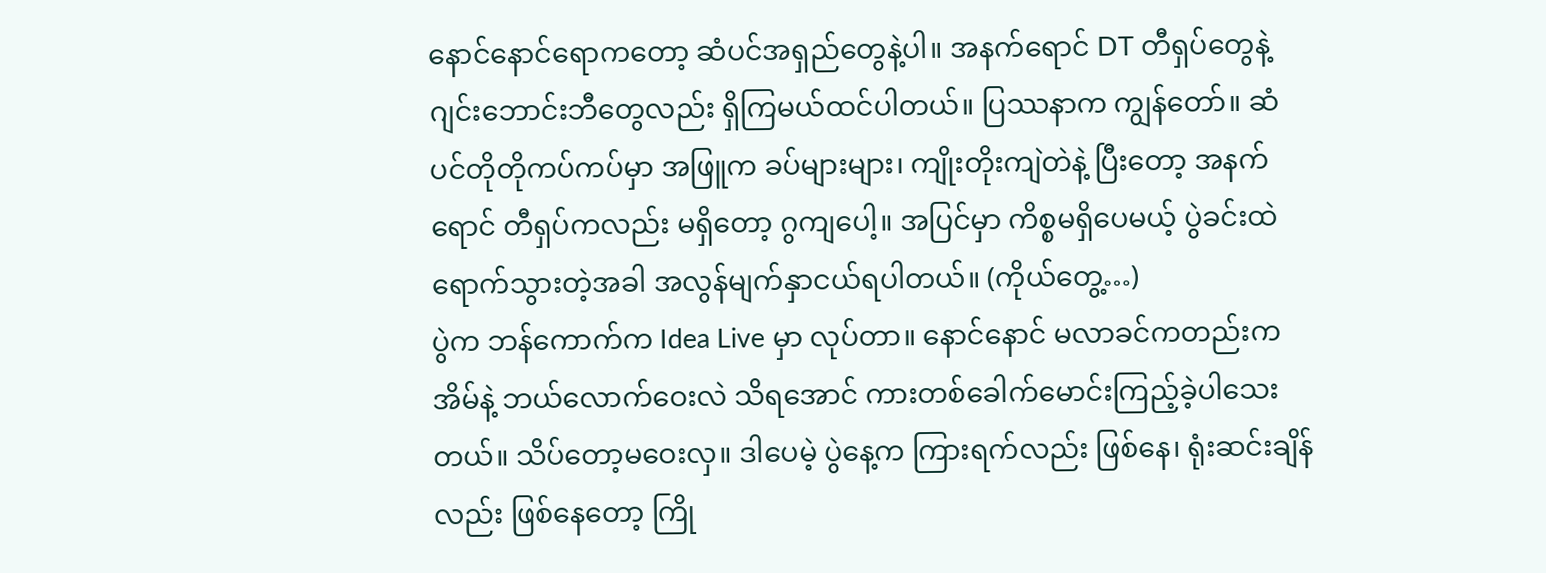နောင်နောင်ရောကတော့ ဆံပင်အရှည်တွေနဲ့ပါ။ အနက်ရောင် DT တီရှပ်တွေနဲ့ ဂျင်းဘောင်းဘီတွေလည်း ရှိကြမယ်ထင်ပါတယ်။ ပြဿနာက ကျွန်တော်။ ဆံပင်တိုတိုကပ်ကပ်မှာ အဖြူက ခပ်များများ၊ ကျိုးတိုးကျဲတဲနဲ့ ပြီးတော့ အနက်ရောင် တီရှပ်ကလည်း မရှိတော့ ဂွကျပေါ့။ အပြင်မှာ ကိစ္စမရှိပေမယ့် ပွဲခင်းထဲ ရောက်သွားတဲ့အခါ အလွန်မျက်နှာငယ်ရပါတယ်။ (ကိုယ်တွေ့…)
ပွဲက ဘန်ကောက်က Idea Live မှာ လုပ်တာ။ နောင်နောင် မလာခင်ကတည်းက အိမ်နဲ့ ဘယ်လောက်ဝေးလဲ သိရအောင် ကားတစ်ခေါက်မောင်းကြည့်ခဲ့ပါသေးတယ်။ သိပ်တော့မဝေးလှ။ ဒါပေမဲ့ ပွဲနေ့က ကြားရက်လည်း ဖြစ်နေ၊ ရုံးဆင်းချိန်လည်း ဖြစ်နေတော့ ကြို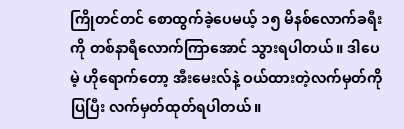ကြိုတင်တင် စောထွက်ခဲ့ပေမယ့် ၁၅ မိနစ်လောက်ခရီးကို တစ်နာရီလောက်ကြာအောင် သွားရပါတယ်။ ဒါပေမဲ့ ဟိုရောက်တော့ အီးမေးလ်နဲ့ ဝယ်ထားတဲ့လက်မှတ်ကိုပြပြီး လက်မှတ်ထုတ်ရပါတယ်။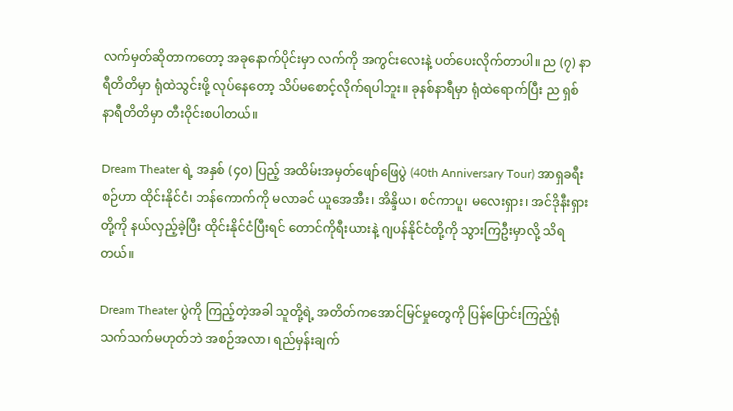လက်မှတ်ဆိုတာကတော့ အခုနောက်ပိုင်းမှာ လက်ကို အကွင်းလေးနဲ့ ပတ်ပေးလိုက်တာပါ။ ည (၇) နာရီတိတိမှာ ရုံထဲသွင်းဖို့ လုပ်နေတော့ သိပ်မစောင့်လိုက်ရပါဘူး။ ခုနစ်နာရီမှာ ရုံထဲရောက်ပြီး ည ရှစ်နာရီတိတိမှာ တီးဝိုင်းစပါတယ်။

Dream Theater ရဲ့ အနှစ် (၄၀) ပြည့် အထိမ်းအမှတ်ဖျော်ဖြေပွဲ (40th Anniversary Tour) အာရှခရီးစဉ်ဟာ ထိုင်းနိုင်ငံ၊ ဘန်ကောက်ကို မလာခင် ယူအေအီး၊ အိန္ဒိယ၊ စင်ကာပူ၊ မလေးရှား၊ အင်ဒိုနီးရှားတို့ကို နယ်လှည့်ခဲ့ပြီး ထိုင်းနိုင်ငံပြီးရင် တောင်ကိုရီးယားနဲ့ ဂျပန်နိုင်ငံတို့ကို သွားကြဦးမှာလို့ သိရတယ်။

Dream Theater ပွဲကို ကြည့်တဲ့အခါ သူတို့ရဲ့ အတိတ်ကအောင်မြင်မှုတွေကို ပြန်ပြောင်းကြည့်ရုံ သက်သက်မဟုတ်ဘဲ အစဉ်အလာ၊ ရည်မှန်းချက်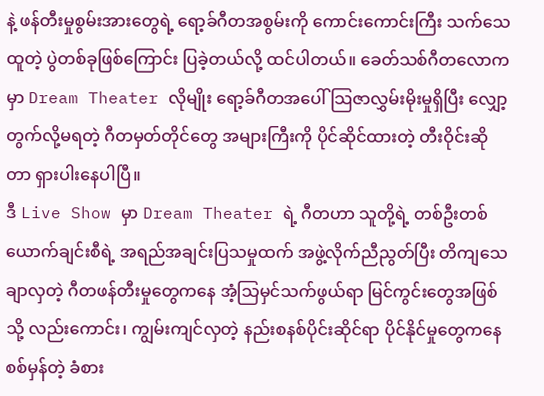နဲ့ ဖန်တီးမှုစွမ်းအားတွေရဲ့ ရော့ခ်ဂီတအစွမ်းကို ကောင်းကောင်းကြီး သက်သေထူတဲ့ ပွဲတစ်ခုဖြစ်ကြောင်း ပြခဲ့တယ်လို့ ထင်ပါတယ်။ ခေတ်သစ်ဂီတလောကမှာ Dream Theater လိုမျိုး ရော့ခ်ဂီတအပေါ် သြဇာလွှမ်းမိုးမှုရှိပြီး လျှော့တွက်လို့မရတဲ့ ဂီတမှတ်တိုင်တွေ အများကြီးကို ပိုင်ဆိုင်ထားတဲ့ တီးဝိုင်းဆိုတာ ရှားပါးနေပါပြီ။
ဒီ Live Show မှာ Dream Theater ရဲ့ ဂီတဟာ သူတို့ရဲ့ တစ်ဦးတစ်ယောက်ချင်းစီရဲ့ အရည်အချင်းပြသမှုထက် အဖွဲ့လိုက်ညီညွတ်ပြီး တိကျသေချာလှတဲ့ ဂီတဖန်တီးမှုတွေကနေ အံ့သြမှင်သက်ဖွယ်ရာ မြင်ကွင်းတွေအဖြစ်သို့ လည်းကောင်း၊ ကျွမ်းကျင်လှတဲ့ နည်းစနစ်ပိုင်းဆိုင်ရာ ပိုင်နိုင်မှုတွေကနေ စစ်မှန်တဲ့ ခံစား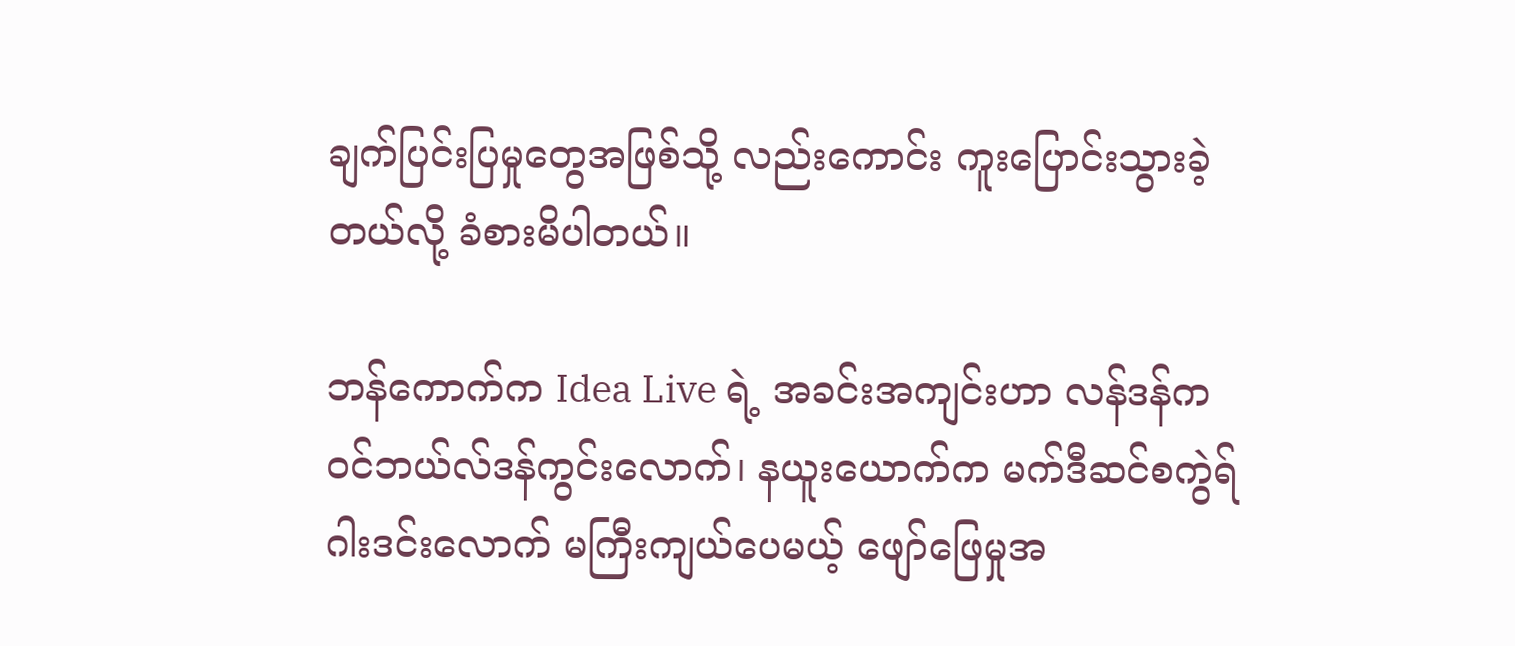ချက်ပြင်းပြမှုတွေအဖြစ်သို့ လည်းကောင်း ကူးပြောင်းသွားခဲ့တယ်လို့ ခံစားမိပါတယ်။

ဘန်ကောက်က Idea Live ရဲ့ အခင်းအကျင်းဟာ လန်ဒန်က ဝင်ဘယ်လ်ဒန်ကွင်းလောက်၊ နယူးယောက်က မက်ဒီဆင်စကွဲရ်ဂါးဒင်းလောက် မကြီးကျယ်ပေမယ့် ဖျော်ဖြေမှုအ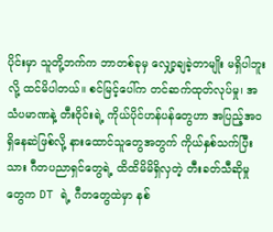ပိုင်းမှာ သူတို့ဘက်က ဘာတစ်ခုမှ လျှော့ချခဲ့တာမျိုး မရှိပါဘူးလို့ ထင်မိပါတယ်။ စင်မြင့်ပေါ်က တင်ဆက်ထုတ်လုပ်မှု၊ အသံပမာဏနဲ့ တီးဝိုင်းရဲ့ ကိုယ်ပိုင်ဟန်ပန်တွေဟာ အပြည့်အဝရှိနေဆဲဖြစ်လို့ နားထောင်သူတွေအတွက် ကိုယ်နှစ်သက်ပြီးသား ဂီတပညာရှင်တွေရဲ့ ထိထိမိမိရှိလှတဲ့ တီးခတ်သီဆိုမှုတွေက DT ရဲ့ ဂီတတွေထဲမှာ နစ်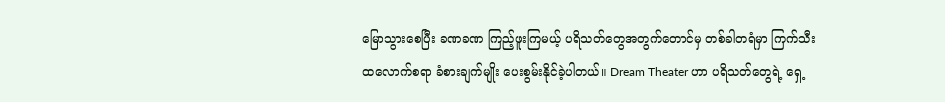မြောသွားစေပြီး ခဏခဏ ကြည့်ဖူးကြမယ့် ပရိသတ်တွေအတွက်တောင်မှ တစ်ခါတရံမှာ ကြက်သီးထလောက်စရာ ခံစားချက်မျိုး ပေးစွမ်းနိုင်ခဲ့ပါတယ်။ Dream Theater ဟာ ပရိသတ်တွေရဲ့ ရှေ့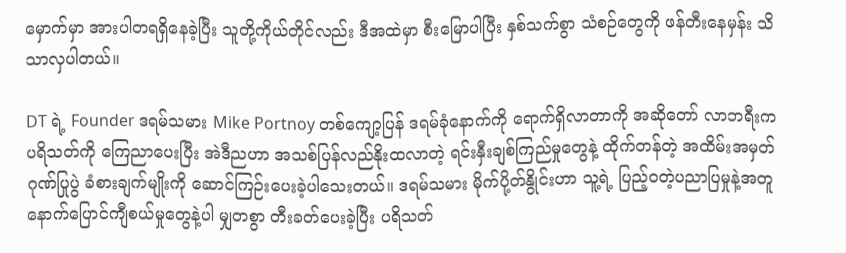မှောက်မှာ အားပါတရရှိနေခဲ့ပြီး သူတို့ကိုယ်တိုင်လည်း ဒီအထဲမှာ စီးမြောပါပြီး နှစ်သက်စွာ သံစဉ်တွေကို ဖန်တီးနေမှန်း သိသာလှပါတယ်။

DT ရဲ့ Founder ဒရမ်သမား Mike Portnoy တစ်ကျော့ပြန် ဒရမ်ခုံနောက်ကို ရောက်ရှိလာတာကို အဆိုတော် လာဘရီးက ပရိသတ်ကို ကြေညာပေးပြီး အဲဒီညဟာ အသစ်ပြန်လည်နိုးထလာတဲ့ ရင်းနှီးချစ်ကြည်မှုတွေနဲ့ ထိုက်တန်တဲ့ အထိမ်းအမှတ်ဂုဏ်ပြုပွဲ ခံစားချက်မျိုးကို ဆောင်ကြဉ်းပေးခဲ့ပါသေးတယ်။ ဒရမ်သမား မိုက်ပို့တ်နွိုင်းဟာ သူ့ရဲ့ ပြည့်ဝတဲ့ပညာပြမှုနဲ့အတူ နောက်ပြောင်ကျီစယ်မှုတွေနဲ့ပါ မျှတစွာ တီးခတ်ပေးခဲ့ပြီး ပရိသတ်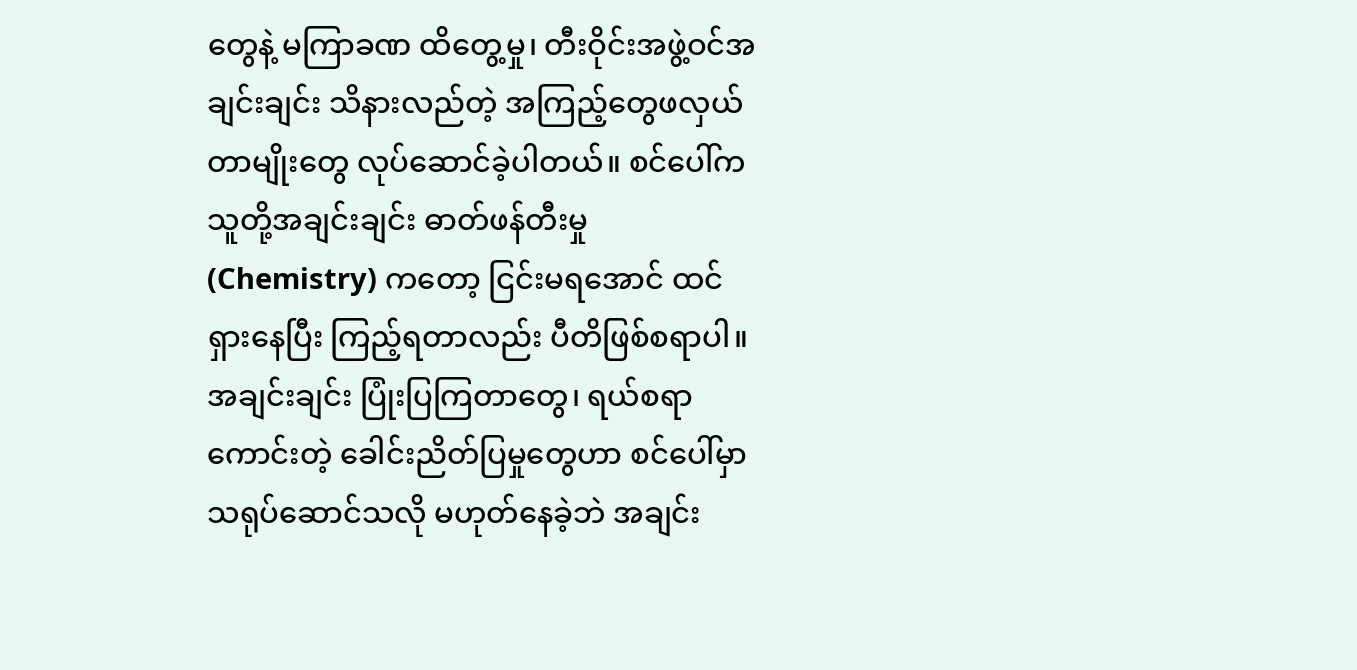တွေနဲ့ မကြာခဏ ထိတွေ့မှု၊ တီးဝိုင်းအဖွဲ့ဝင်အချင်းချင်း သိနားလည်တဲ့ အကြည့်တွေဖလှယ်တာမျိုးတွေ လုပ်ဆောင်ခဲ့ပါတယ်။ စင်ပေါ်က သူတို့အချင်းချင်း ဓာတ်ဖန်တီးမှု (Chemistry) ကတော့ ငြင်းမရအောင် ထင်ရှားနေပြီး ကြည့်ရတာလည်း ပီတိဖြစ်စရာပါ။ အချင်းချင်း ပြုံးပြကြတာတွေ၊ ရယ်စရာကောင်းတဲ့ ခေါင်းညိတ်ပြမှုတွေဟာ စင်ပေါ်မှာ သရုပ်ဆောင်သလို မဟုတ်နေခဲ့ဘဲ အချင်း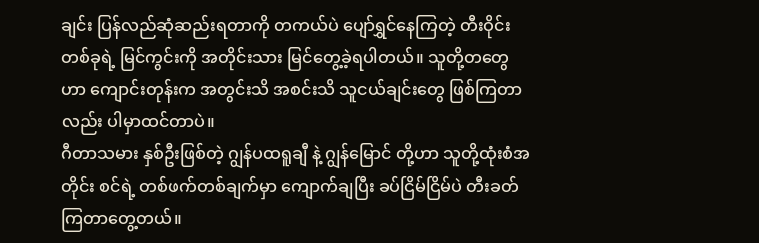ချင်း ပြန်လည်ဆုံဆည်းရတာကို တကယ်ပဲ ပျော်ရွှင်နေကြတဲ့ တီးဝိုင်းတစ်ခုရဲ့ မြင်ကွင်းကို အတိုင်းသား မြင်တွေ့ခဲ့ရပါတယ်။ သူတို့တတွေဟာ ကျောင်းတုန်းက အတွင်းသိ အစင်းသိ သူငယ်ချင်းတွေ ဖြစ်ကြတာလည်း ပါမှာထင်တာပဲ။
ဂီတာသမား နှစ်ဦးဖြစ်တဲ့ ဂျွန်ပထရူချီ နဲ့ ဂျွန်မြောင် တို့ဟာ သူတို့ထုံးစံအတိုင်း စင်ရဲ့ တစ်ဖက်တစ်ချက်မှာ ကျောက်ချပြီး ခပ်ငြိမ်ငြိမ်ပဲ တီးခတ်ကြတာတွေ့တယ်။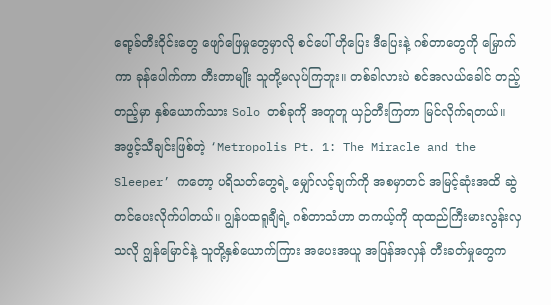ရော့ခ်တီးဝိုင်းတွေ ဖျော်ဖြေမှုတွေမှာလို စင်ပေါ် ဟိုပြေး ဒီပြေးနဲ့ ဂစ်တာတွေကို မြှောက်ကာ ခုန်ပေါက်ကာ တီးတာမျိုး သူတို့မလုပ်ကြဘူး။ တစ်ခါလားပဲ စင်အလယ်ခေါင် တည့်တည့်မှာ နှစ်ယောက်သား Solo တစ်ခုကို အတူတူ ယှဉ်တီးကြတာ မြင်လိုက်ရတယ်။
အဖွင့်သီချင်းဖြစ်တဲ့ ‘Metropolis Pt. 1: The Miracle and the Sleeper’ ကတော့ ပရိသတ်တွေရဲ့ မျှော်လင့်ချက်ကို အစမှာတင် အမြင့်ဆုံးအထိ ဆွဲတင်ပေးလိုက်ပါတယ်။ ဂျွန်ပထရူချီရဲ့ ဂစ်တာသံဟာ တကယ့်ကို ထုထည်ကြီးမားလွန်းလှသလို ဂျွန်မြောင်နဲ့ သူတို့နှစ်ယောက်ကြား အပေးအယူ အပြန်အလှန် တီးခတ်မှုတွေက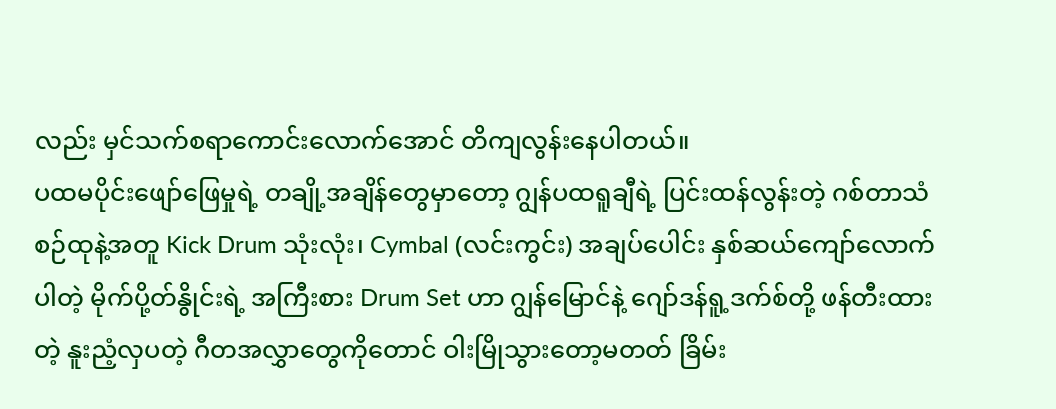လည်း မှင်သက်စရာကောင်းလောက်အောင် တိကျလွန်းနေပါတယ်။
ပထမပိုင်းဖျော်ဖြေမှုရဲ့ တချို့အချိန်တွေမှာတော့ ဂျွန်ပထရူချီရဲ့ ပြင်းထန်လွန်းတဲ့ ဂစ်တာသံစဉ်ထုနဲ့အတူ Kick Drum သုံးလုံး၊ Cymbal (လင်းကွင်း) အချပ်ပေါင်း နှစ်ဆယ်ကျော်လောက်ပါတဲ့ မိုက်ပို့တ်နွိုင်းရဲ့ အကြီးစား Drum Set ဟာ ဂျွန်မြောင်နဲ့ ဂျော်ဒန်ရူ့ဒက်စ်တို့ ဖန်တီးထားတဲ့ နူးညံ့လှပတဲ့ ဂီတအလွှာတွေကိုတောင် ဝါးမြိုသွားတော့မတတ် ခြိမ်း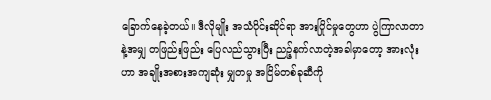ခြောက်နေခဲ့တယ်။ ဒီလိုမျိုး အသံပိုင်းဆိုင်ရာ အားပြိုင်မှုတွေဟာ ပွဲကြာလာတာနဲ့အမျှ တဖြည်းဖြည်း ပြေလည်သွားပြီး ညဉ့်နက်လာတဲ့အခါမှာတော့ အားလုံးဟာ အချိုးအစားအကျဆုံး မျှတမှု အငြိမ်တစ်ခုဆီကို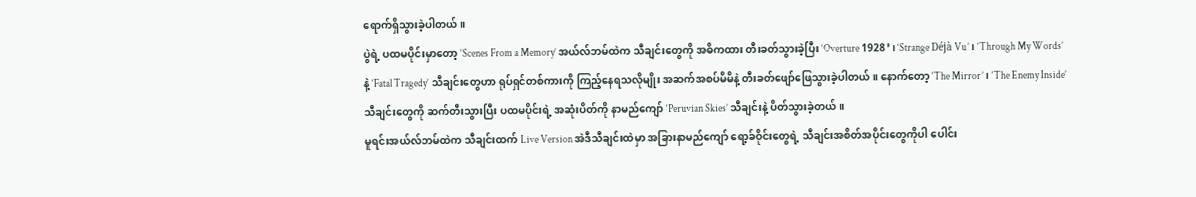ရောက်ရှိသွားခဲ့ပါတယ်။
ပွဲရဲ့ ပထမပိုင်းမှာတော့ ‘Scenes From a Memory’ အယ်လ်ဘမ်ထဲက သီချင်းတွေကို အဓိကထား တီးခတ်သွားခဲ့ပြီး ‘Overture 1928’၊ ‘Strange Déjà Vu’၊ ‘Through My Words’ နဲ့ ‘Fatal Tragedy’ သီချင်းတွေဟာ ရုပ်ရှင်တစ်ကားကို ကြည့်နေရသလိုမျိုး အဆက်အစပ်မိမိနဲ့ တီးခတ်ဖျော်ဖြေသွားခဲ့ပါတယ်။ နောက်တော့ ‘The Mirror’၊ ‘The Enemy Inside’ သီချင်းတွေကို ဆက်တီးသွားပြီး ပထမပိုင်းရဲ့ အဆုံးပိတ်ကို နာမည်ကျော် ‘Peruvian Skies’ သီချင်းနဲ့ ပိတ်သွားခဲ့တယ်။
မူရင်းအယ်လ်ဘမ်ထဲက သီချင်းထက် Live Version အဲဒီသီချင်းထဲမှာ အခြားနာမည်ကျော် ရော့ခ်ဝိုင်းတွေရဲ့ သီချင်းအစိတ်အပိုင်းတွေကိုပါ ပေါင်း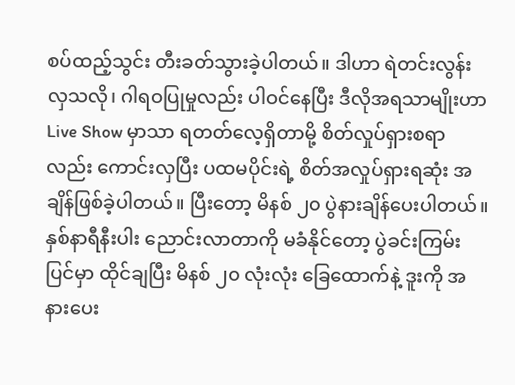စပ်ထည့်သွင်း တီးခတ်သွားခဲ့ပါတယ်။ ဒါဟာ ရဲတင်းလွန်းလှသလို၊ ဂါရဝပြုမှုလည်း ပါဝင်နေပြီး ဒီလိုအရသာမျိုးဟာ Live Show မှာသာ ရတတ်လေ့ရှိတာမို့ စိတ်လှုပ်ရှားစရာလည်း ကောင်းလှပြီး ပထမပိုင်းရဲ့ စိတ်အလှုပ်ရှားရဆုံး အချိန်ဖြစ်ခဲ့ပါတယ်။ ပြီးတော့ မိနစ် ၂၀ ပွဲနားချိန်ပေးပါတယ်။ နှစ်နာရီနီးပါး ညောင်းလာတာကို မခံနိုင်တော့ ပွဲခင်းကြမ်းပြင်မှာ ထိုင်ချပြီး မိနစ် ၂၀ လုံးလုံး ခြေထောက်နဲ့ ဒူးကို အနားပေး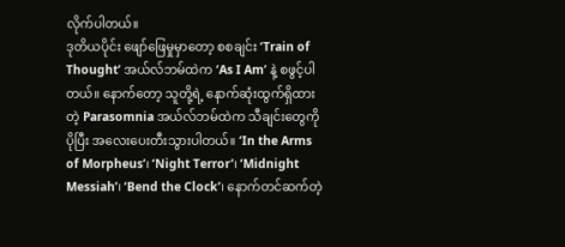လိုက်ပါတယ်။
ဒုတိယပိုင်း ဖျော်ဖြေမှုမှာတော့ စစချင်း ‘Train of Thought’ အယ်လ်ဘမ်ထဲက ‘As I Am’ နဲ့ စဖွင့်ပါတယ်။ နောက်တော့ သူတို့ရဲ့ နောက်ဆုံးထွက်ရှိထားတဲ့ Parasomnia အယ်လ်ဘမ်ထဲက သီချင်းတွေကို ပိုပြီး အလေးပေးတီးသွားပါတယ်။ ‘In the Arms of Morpheus’၊ ‘Night Terror’၊ ‘Midnight Messiah’၊ ‘Bend the Clock’၊ နောက်တင်ဆက်တဲ့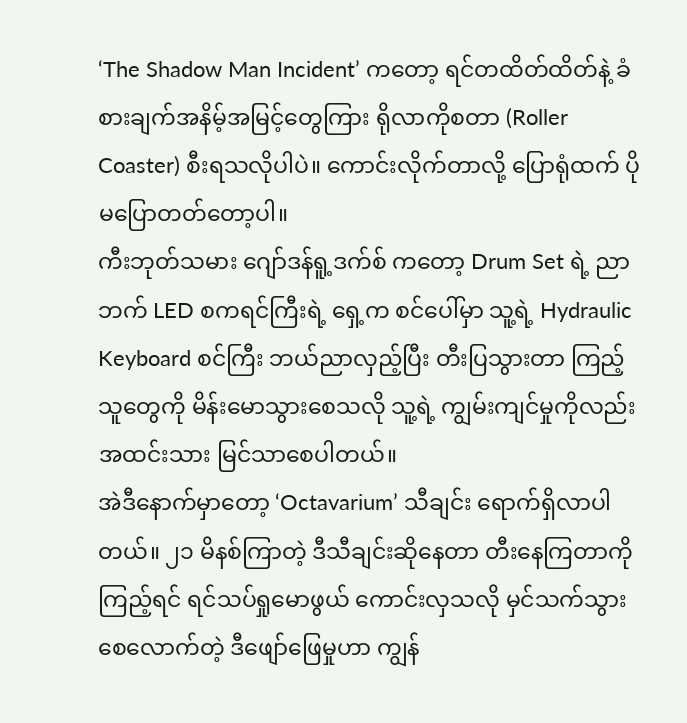‘The Shadow Man Incident’ ကတော့ ရင်တထိတ်ထိတ်နဲ့ ခံစားချက်အနိမ့်အမြင့်တွေကြား ရိုလာကိုစတာ (Roller Coaster) စီးရသလိုပါပဲ။ ကောင်းလိုက်တာလို့ ပြောရုံထက် ပိုမပြောတတ်တော့ပါ။
ကီးဘုတ်သမား ဂျော်ဒန်ရူ့ဒက်စ် ကတော့ Drum Set ရဲ့ ညာဘက် LED စကရင်ကြီးရဲ့ ရှေ့က စင်ပေါ်မှာ သူ့ရဲ့ Hydraulic Keyboard စင်ကြီး ဘယ်ညာလှည့်ပြီး တီးပြသွားတာ ကြည့်သူတွေကို မိန်းမောသွားစေသလို သူ့ရဲ့ ကျွမ်းကျင်မှုကိုလည်း အထင်းသား မြင်သာစေပါတယ်။
အဲဒီနောက်မှာတော့ ‘Octavarium’ သီချင်း ရောက်ရှိလာပါတယ်။ ၂၁ မိနစ်ကြာတဲ့ ဒီသီချင်းဆိုနေတာ တီးနေကြတာကို ကြည့်ရင် ရင်သပ်ရှုမောဖွယ် ကောင်းလှသလို မှင်သက်သွားစေလောက်တဲ့ ဒီဖျော်ဖြေမှုဟာ ကျွန်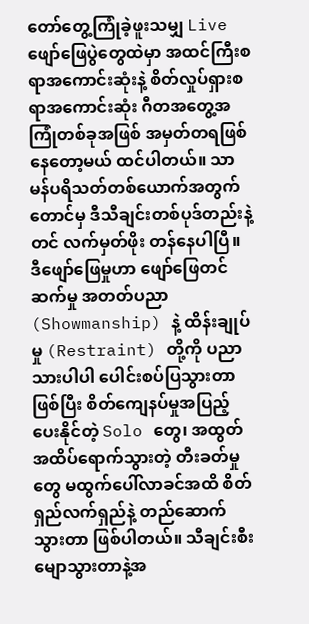တော်တွေ့ကြုံခဲ့ဖူးသမျှ Live ဖျော်ဖြေပွဲတွေထဲမှာ အထင်ကြီးစရာအကောင်းဆုံးနဲ့ စိတ်လှုပ်ရှားစရာအကောင်းဆုံး ဂီတအတွေ့အကြုံတစ်ခုအဖြစ် အမှတ်တရဖြစ်နေတော့မယ် ထင်ပါတယ်။ သာမန်ပရိသတ်တစ်ယောက်အတွက်တောင်မှ ဒီသီချင်းတစ်ပုဒ်တည်းနဲ့တင် လက်မှတ်ဖိုး တန်နေပါပြီ။ ဒီဖျော်ဖြေမှုဟာ ဖျော်ဖြေတင်ဆက်မှု အတတ်ပညာ (Showmanship) နဲ့ ထိန်းချုပ်မှု (Restraint) တို့ကို ပညာသားပါပါ ပေါင်းစပ်ပြသွားတာဖြစ်ပြီး စိတ်ကျေနပ်မှုအပြည့်ပေးနိုင်တဲ့ Solo တွေ၊ အထွတ်အထိပ်ရောက်သွားတဲ့ တီးခတ်မှုတွေ မထွက်ပေါ်လာခင်အထိ စိတ်ရှည်လက်ရှည်နဲ့ တည်ဆောက်သွားတာ ဖြစ်ပါတယ်။ သီချင်းစီးမျောသွားတာနဲ့အ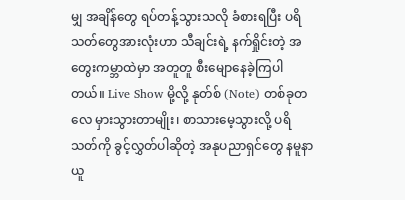မျှ အချိန်တွေ ရပ်တန့်သွားသလို ခံစားရပြီး ပရိသတ်တွေအားလုံးဟာ သီချင်းရဲ့ နက်ရှိုင်းတဲ့ အတွေးကမ္ဘာထဲမှာ အတူတူ စီးမျောနေခဲ့ကြပါတယ်။ Live Show မို့လို့ နုတ်စ် (Note) တစ်ခုတလေ မှားသွားတာမျိုး၊ စာသားမေ့သွားလို့ ပရိသတ်ကို ခွင့်လွှတ်ပါဆိုတဲ့ အနုပညာရှင်တွေ နမူနာယူ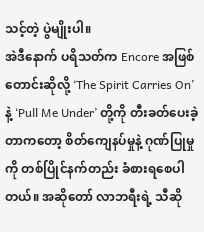သင့်တဲ့ ပွဲမျိုးပါ။
အဲဒီနောက် ပရိသတ်က Encore အဖြစ် တောင်းဆိုလို့ ‘The Spirit Carries On’ နဲ့ ‘Pull Me Under’ တို့ကို တီးခတ်ပေးခဲ့တာကတော့ စိတ်ကျေနပ်မှုနဲ့ ဂုဏ်ပြုမှုကို တစ်ပြိုင်နက်တည်း ခံစားရစေပါတယ်။ အဆိုတော် လာဘရီးရဲ့ သီဆို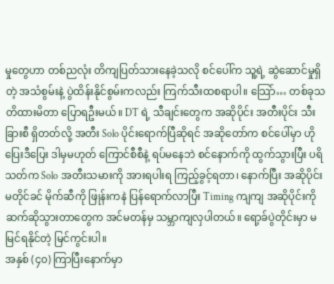မှုတွေဟာ တစ်ညလုံး တိကျပြတ်သားနေခဲ့သလို စင်ပေါ်က သူ့ရဲ့ ဆွဲဆောင်မှုရှိတဲ့ အသံစွမ်းနဲ့ ပွဲထိန်းနိုင်စွမ်းကလည်း ကြက်သီးထစရာပါ။ သြော်… တစ်ခုသတိထားမိတာ ပြောရဦးမယ်။ DT ရဲ့ သီချင်းတွေက အဆိုပိုင်း အတီးပိုင်း သီးခြားစီ ရှိတတ်လို့ အတီး Solo ပိုင်းရောက်ပြီဆိုရင် အဆိုတော်က စင်ပေါ်မှာ ဟိုပြေးဒီပြေး ဒါမှမဟုတ် ကြောင်စီစီနဲ့ ရပ်မနေဘဲ စင်နောက်ကို ထွက်သွားပြီး ပရိသတ်က Solo အတီးသမားကို အားရပါးရ ကြည့်ခွင့်ရတာ၊ နောက်ပြီး အဆိုပိုင်းမတိုင်ခင် မိုက်ဆီကို ဖြုန်းကနဲ ပြန်ရောက်လာပြီး Timing ကျကျ အဆိုပိုင်းကို ဆက်ဆိုသွားတာတွေက အင်မတန်မှ သမ္ဘာကျလှပါတယ်။ ရော့ခ်ပွဲတိုင်းမှာ မမြင်ရနိုင်တဲ့ မြင်ကွင်းပါ။
အနှစ် (၄၀) ကြာပြီးနောက်မှာ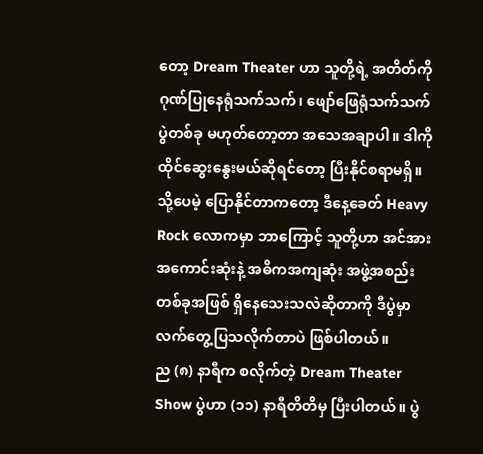တော့ Dream Theater ဟာ သူတို့ရဲ့ အတိတ်ကို ဂုဏ်ပြုနေရုံသက်သက်၊ ဖျော်ဖြေရုံသက်သက် ပွဲတစ်ခု မဟုတ်တော့တာ အသေအချာပါ။ ဒါကို ထိုင်ဆွေးနွေးမယ်ဆိုရင်တော့ ပြီးနိုင်စရာမရှိ။ သို့ပေမဲ့ ပြောနိုင်တာကတော့ ဒီနေ့ခေတ် Heavy Rock လောကမှာ ဘာကြောင့် သူတို့ဟာ အင်အားအကောင်းဆုံးနဲ့ အဓိကအကျဆုံး အဖွဲ့အစည်းတစ်ခုအဖြစ် ရှိနေသေးသလဲဆိုတာကို ဒီပွဲမှာ လက်တွေ့ပြသလိုက်တာပဲ ဖြစ်ပါတယ်။
ည (၈) နာရီက စလိုက်တဲ့ Dream Theater Show ပွဲဟာ (၁၁) နာရီတိတိမှ ပြီးပါတယ်။ ပွဲ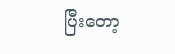ပြီးတော့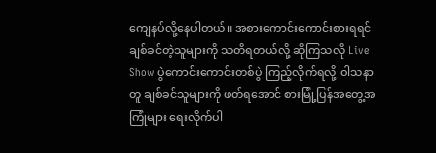ကျေနပ်လို့နေပါတယ်။ အစားကောင်းကောင်းစားရရင် ချစ်ခင်တဲ့သူများကို သတိရတယ်လို့ ဆိုကြသလို Live Show ပွဲကောင်းကောင်းတစ်ပွဲ ကြည့်လိုက်ရလို့ ဝါသနာတူ ချစ်ခင်သူများကို ဖတ်ရအောင် စားမြုံ့ပြန်အတွေ့အကြုံများ ရေးလိုက်ပါ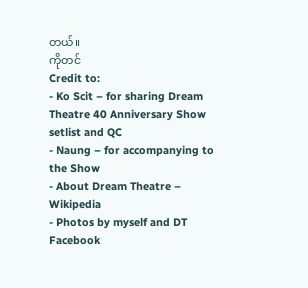တယ်။
ကိုတင်
Credit to:
- Ko Scit – for sharing Dream Theatre 40 Anniversary Show setlist and QC
- Naung – for accompanying to the Show
- About Dream Theatre – Wikipedia
- Photos by myself and DT Facebook